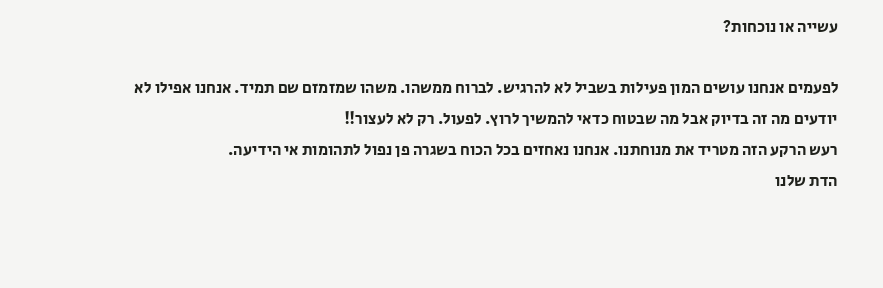עשייה או נוכחות?

לפעמים אנחנו עושים המון פעילות בשביל לא להרגיש. לברוח ממשהו. משהו שמזמזם שם תמיד. אנחנו אפילו לא יודעים מה זה בדיוק אבל מה שבטוח כדאי להמשיך לרוץ. לפעול. רק לא לעצור!!
רעש הרקע הזה מטריד את מנוחתנו. אנחנו נאחזים בכל הכוח בשגרה פן נפול לתהומות אי הידיעה.
הדת שלנו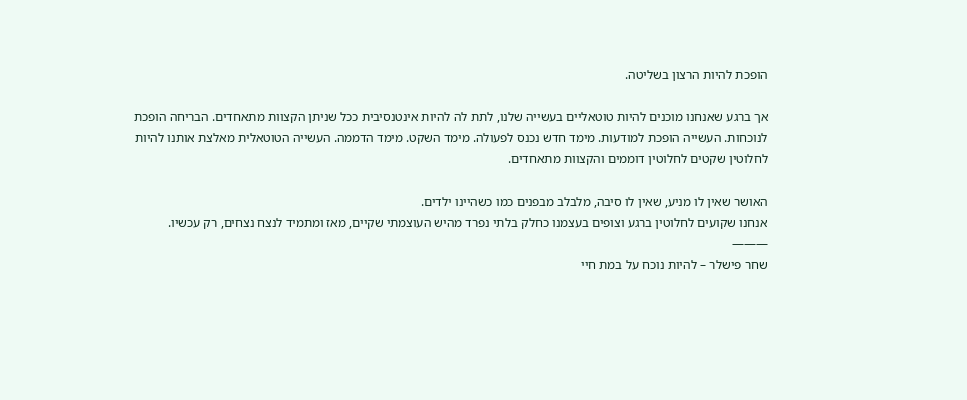הופכת להיות הרצון בשליטה.

אך ברגע שאנחנו מוכנים להיות טוטאליים בעשייה שלנו, לתת לה להיות אינטנסיבית ככל שניתן הקצוות מתאחדים. הבריחה הופכת לנוכחות. העשייה הופכת למודעות. מימד חדש נכנס לפעולה. מימד השקט. מימד הדממה. העשייה הטוטאלית מאלצת אותנו להיות לחלוטין שקטים לחלוטין דוממים והקצוות מתאחדים.

האושר שאין לו מניע, שאין לו סיבה, מלבלב מבפנים כמו כשהיינו ילדים.
אנחנו שקועים לחלוטין ברגע וצופים בעצמנו כחלק בלתי נפרד מהיש העוצמתי שקיים, מאז ומתמיד לנצח נצחים, רק עכשיו.
———
שחר פישלר – להיות נוכח על במת חיי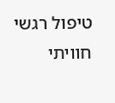טיפול רגשי חוויתי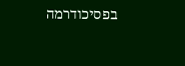בפסיכודרמה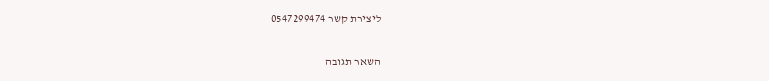ליצירת קשר 0547299474

השאר תגובה